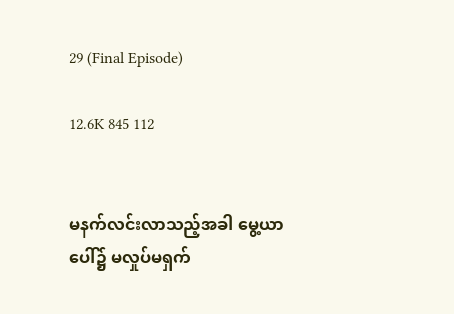29 (Final Episode)

12.6K 845 112


မနက်လင်းလာသည့်အခါ မွေ့ယာပေါ်၌ မလှုပ်မရှက်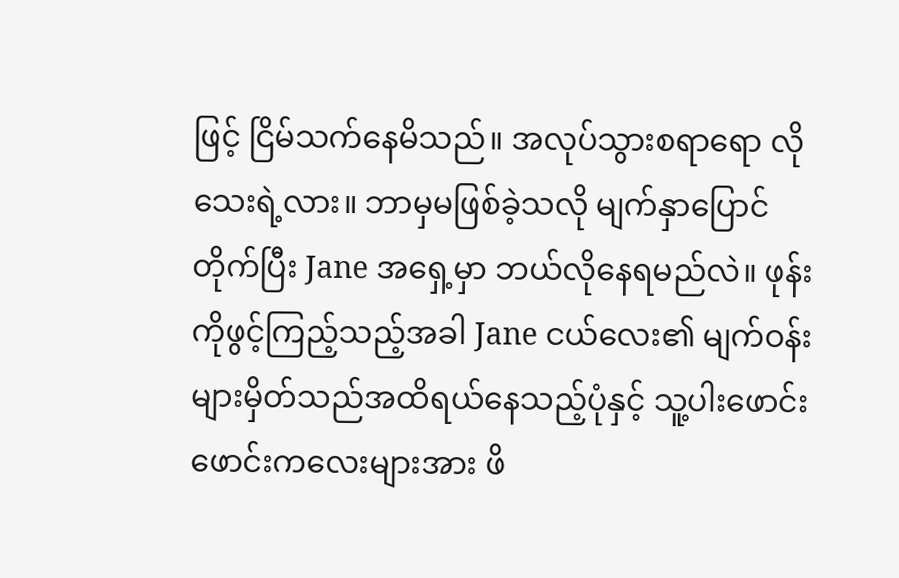ဖြင့် ငြိမ်သက်နေမိသည်။ အလုပ်သွားစရာရော လိုသေးရဲ့လား။ ဘာမှမဖြစ်ခဲ့သလို မျက်နှာပြောင်တိုက်ပြီး Jane အရှေ့မှာ ဘယ်လိုနေရမည်လဲ။ ဖုန်းကိုဖွင့်ကြည့်သည့်အခါ Jane ငယ်လေး၏ မျက်ဝန်းများမှိတ်သည်အထိရယ်နေသည့်ပုံနှင့် သူ့ပါးဖောင်းဖောင်းကလေးများအား ဖိ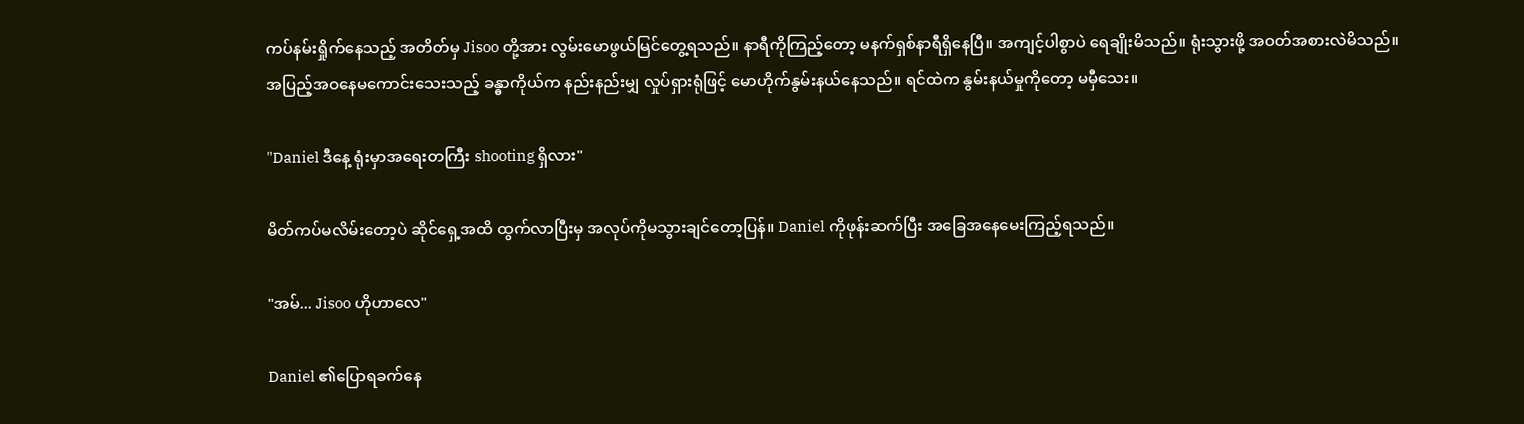ကပ်နမ်းရှိုက်နေသည့် အတိတ်မှ Jisoo တို့အား လွမ်းမောဖွယ်မြင်တွေ့ရသည်။ နာရီကိုကြည့်တော့ မနက်ရှစ်နာရီရှိနေပြီ။ အကျင့်ပါစွာပဲ ရေချိုးမိသည်။ ရုံးသွားဖို့ အဝတ်အစားလဲမိသည်။ အပြည့်အဝနေမကောင်းသေးသည့် ခန္ဓာကိုယ်က နည်းနည်းမျှ လှုပ်ရှားရုံဖြင့် မောဟိုက်နွမ်းနယ်နေသည်။ ရင်ထဲက နွမ်းနယ်မှုကိုတော့ မမှီသေး။

"Daniel ဒီနေ့ ရုံးမှာအရေးတကြီး shooting ရှိလား"

မိတ်ကပ်မလိမ်းတော့ပဲ ဆိုင်ရှေ့အထိ ထွက်လာပြီးမှ အလုပ်ကိုမသွားချင်တော့ပြန်။ Daniel ကိုဖုန်းဆက်ပြီး အခြေအနေမေးကြည့်ရသည်။

"အမ်... Jisoo ဟိုဟာလေ"

Daniel ၏ပြောရခက်နေ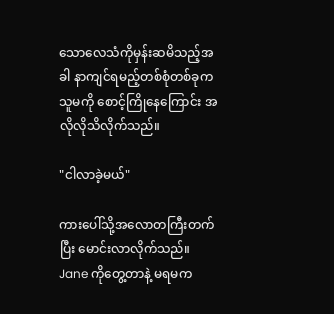သောလေသံကိုမှန်းဆမိသည့်အခါ နာကျင်ရမည့်တစ်စုံတစ်ခုက သူမကို စောင့်ကြိုနေကြောင်း အလိုလိုသိလိုက်သည်။

"ငါလာခဲ့မယ်"

ကားပေါ်သို့အလောတကြီးတက်ပြီး မောင်းလာလိုက်သည်။ Jane ကိုတွေ့တာနဲ့ မရမက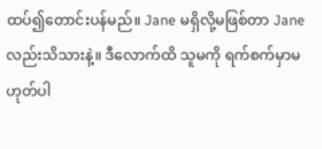ထပ်၍တောင်းပန်မည်။ Jane မရှိလို့မဖြစ်တာ Jane လည်းသိသားနဲ့။ ဒီလောက်ထိ သူမကို ရက်စက်မှာမဟုတ်ပါ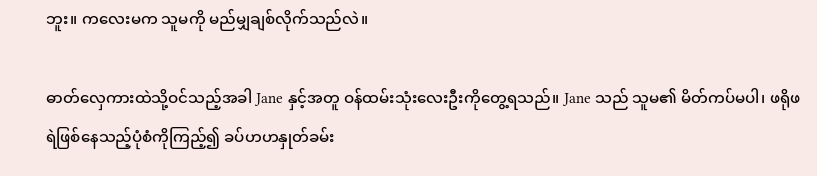ဘူး။ ကလေးမက သူမကို မည်မျှချစ်လိုက်သည်လဲ။

ဓာတ်လှေကားထဲသို့ဝင်သည့်အခါ Jane နှင့်အတူ ဝန်ထမ်းသုံးလေးဦးကိုတွေ့ရသည်။ Jane သည် သူမ၏ မိတ်ကပ်မပါ၊ ဖရိုဖရဲဖြစ်နေသည့်ပုံစံကိုကြည့်၍ ခပ်ဟဟနှုတ်ခမ်း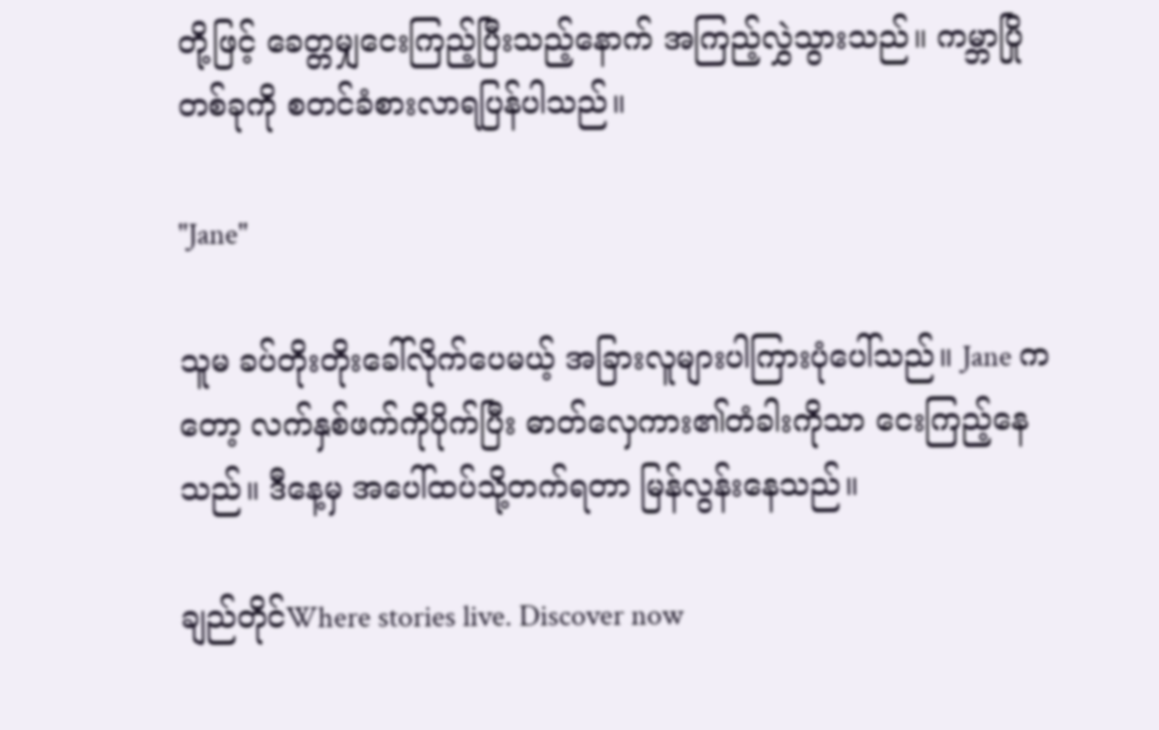တို့ဖြင့် ခေတ္တမျှငေးကြည့်ပြီးသည့်နောက် အကြည့်လွှဲသွားသည်။ ကမ္ဘာပြိုတစ်ခုကို စတင်ခံစားလာရပြန်ပါသည်။

"Jane"

သူမ ခပ်တိုးတိုးခေါ်လိုက်ပေမယ့် အခြားလူများပါကြားပုံပေါ်သည်။ Jane ကတော့ လက်နှစ်ဖက်ကိုပိုက်ပြီး ဓာတ်လှေကား၏တံခါးကိုသာ ငေးကြည့်နေသည်။ ဒီနေ့မှ အပေါ်ထပ်သို့တက်ရတာ မြန်လွန်းနေသည်။

ချည်တိုင်Where stories live. Discover now